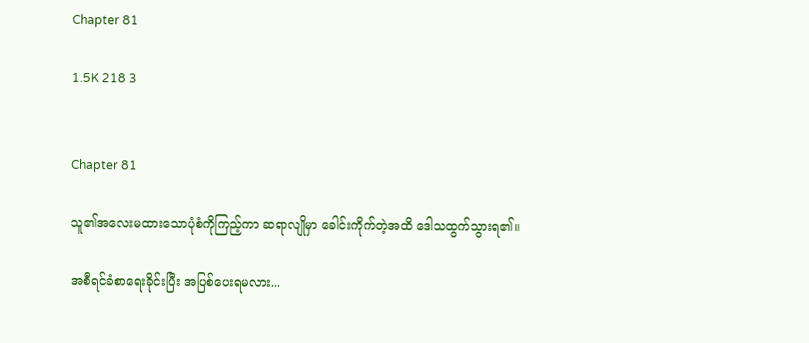Chapter 81

1.5K 218 3


Chapter 81

သူ၏အလေးမထားသောပုံစံကိုကြည့်ကာ ဆရာလျိုမှာ ခေါင်းကိုက်တဲ့အထိ ဒေါသထွက်သွားရ၏။

အစီရင်ခံစာရေးခိုင်းပြီး အပြစ်ပေးရမလား...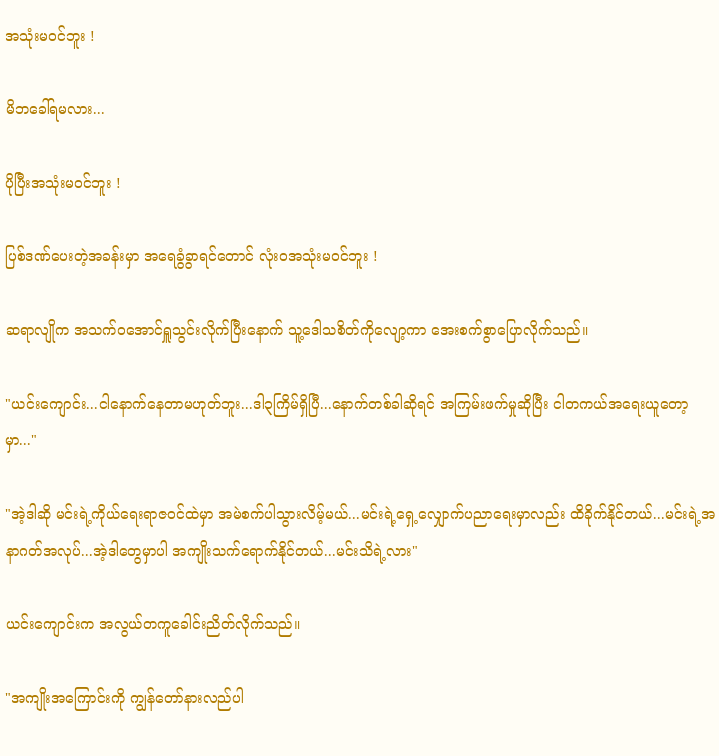အသုံးမဝင်ဘူး !

မိဘခေါ်ရမလား...

ပိုပြီးအသုံးမဝင်ဘူး !

ပြစ်ဒဏ်ပေးတဲ့အခန်းမှာ အရေခွံခွာရင်တောင် လုံးဝအသုံးမ၀င်ဘူး !

ဆရာလျိုက အသက်ဝအောင်ရှူသွင်းလိုက်ပြီးနောက် သူ့ဒေါသစိတ်ကိုလျော့ကာ အေးစက်စွာပြောလိုက်သည်။

"ယင်းကျောင်း...ငါနောက်နေတာမဟုတ်ဘူး...ဒါ၃ကြိမ်ရှိပြီ...နောက်တစ်ခါဆိုရင် အကြမ်းဖက်မှုဆိုပြီး ငါတကယ်အရေးယူတော့မှာ..."

"အဲ့ဒါဆို မင်းရဲ့ကိုယ်ရေးရာဇ၀င်ထဲမှာ အမဲစက်ပါသွားလိမ့်မယ်...မင်းရဲ့ရှေ့လျှောက်ပညာရေးမှာလည်း ထိခိုက်နိုင်တယ်...မင်းရဲ့အနာဂတ်အလုပ်...အဲ့ဒါတွေမှာပါ အကျိုးသက်ရောက်နိုင်တယ်...မင်းသိရဲ့လား"

ယင်းကျောင်းက အလွယ်တကူခေါင်းညိတ်လိုက်သည်။

"အကျိုးအကြောင်းကို ကျွန်တော်နားလည်ပါ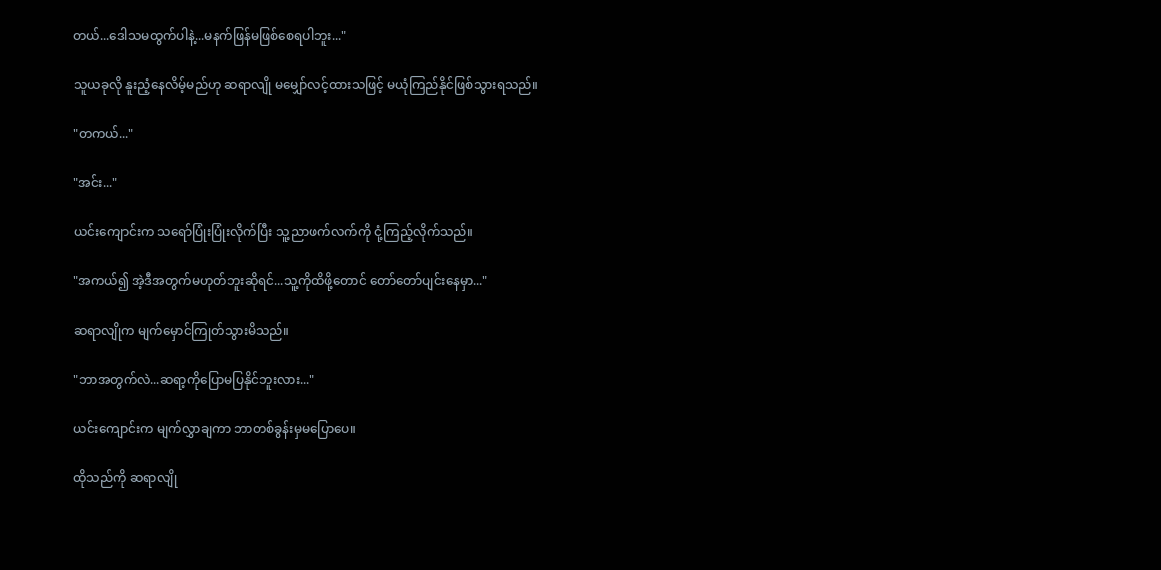တယ်...ဒေါသမထွက်ပါနဲ့...မနက်ဖြန်မဖြစ်စေရပါဘူး..."

သူယခုလို နူးညံ့နေလိမ့်မည်ဟု ဆရာလျို မမျှော်လင့်ထားသဖြင့် မယုံကြည်နိုင်ဖြစ်သွားရသည်။

"တကယ်..."

"အင်း..."

ယင်းကျောင်းက သရော်ပြုံးပြုံးလိုက်ပြီး သူ့ညာဖက်လက်ကို ငုံ့ကြည့်လိုက်သည်။

"အကယ်၍ အဲ့ဒီအတွက်မဟုတ်ဘူးဆိုရင်...သူ့ကိုထိဖို့တောင် တော်တော်ပျင်းနေမှာ..."

ဆရာလျိုက မျက်မှောင်ကြုတ်သွားမိသည်။

"ဘာအတွက်လဲ...ဆရာ့ကိုပြောမပြနိုင်ဘူးလား..."

ယင်းကျောင်းက မျက်လွှာချကာ ဘာတစ်ခွန်းမှမပြောပေ။

ထိုသည်ကို ဆရာလျို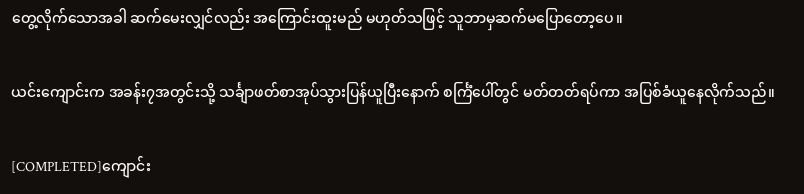တွေ့လိုက်သောအခါ ဆက်မေးလျှင်လည်း အကြောင်းထူးမည် မဟုတ်သဖြင့် သူဘာမှဆက်မပြောတော့ပေ။

ယင်းကျောင်းက အခန်း၇အတွင်းသို့ သင်္ချာဖတ်စာအုပ်သွားပြန်ယူပြီးနောက် စင်္ကြံပေါ်တွင် မတ်တတ်ရပ်ကာ အပြစ်ခံယူနေလိုက်သည်။

[COMPLETED]ကျောင်း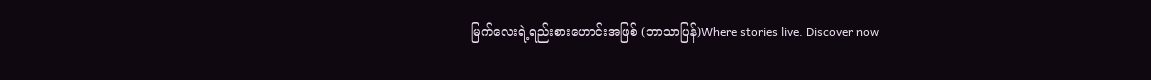မြက်လေးရဲ့ရည်းစားဟောင်းအဖြစ် (ဘာသာပြန်)Where stories live. Discover now